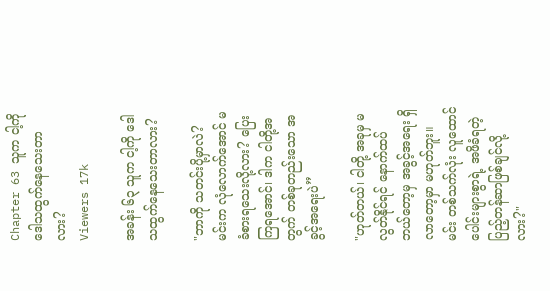Chapter 63 သူက ငါ့ကို ဒေါသထွက်နေသေးတာလား?
Viewers 17k

အခန်း ၆၃ သူက ငါ့ကို ဒေါသထွက်နေသေးတာလား?

"ဘာကို သတင်းပို့မှာလဲ? မင်းက လုံလောက်အောင် မခံစားရသေးလို့လား? ပြေးကြရအောင်၊ ဒါက ငါတို့အတွက် တစ်ခုတည်းသော အခွင့်အရေးပဲ”

"ဟုတ်တယ်၊ ငါတို့ အခုမှ မလွတ်နိုင်ရင် နောက်ထပ် ဘယ်တော့မှ အခွင့်အရေး ရှိလာတော့မှာ မဟုတ်ဘူး။ မင်း တစ်သက်လုံး လူထောင်ပေါင်းများစွာရဲ့ အဖိခံရတဲ့ ပြည့်တန်ဆာဖြစ်ချင်လို့လား?"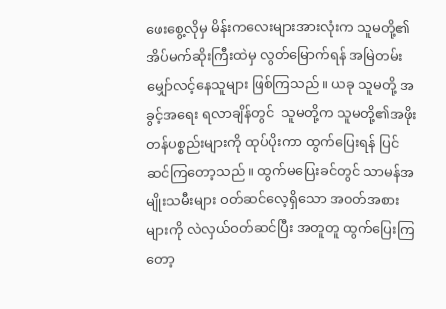ဖေးစွေ့လိုမှ မိန်းကလေးများအားလုံးက သူမတို့၏အိပ်မက်ဆိုးကြီးထဲမှ လွတ်မြောက်ရန် အမြဲတမ်း မျှော်လင့်နေသူများ ဖြစ်ကြသည်။ ယခု သူမတို့ အခွင့်အရေး ရလာချိန်တွင်  သူမတို့က သူမတို့၏အဖိုးတန်ပစ္စည်းများကို ထုပ်ပိုးကာ ထွက်ပြေးရန် ပြင်ဆင်ကြတော့သည်။ ထွက်မပြေးခင်တွင် သာမန်အမျိုးသမီးများ ဝတ်ဆင်လေ့ရှိသော အ၀တ်အစားများကို လဲလှယ်ဝတ်ဆင်ပြီး အတူတူ ထွက်ပြေးကြတော့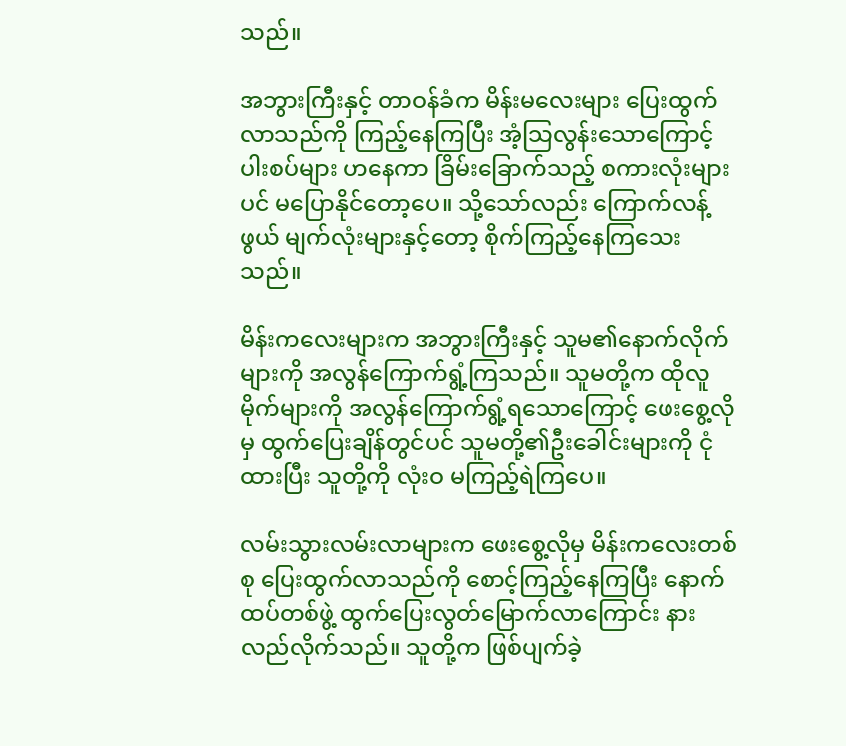သည်။

အဘွားကြီးနှင့် တာဝန်ခံက မိန်းမလေးများ ပြေးထွက်လာသည်ကို ကြည့်နေကြပြီး အံ့သြလွန်းသောကြောင့် ပါးစပ်များ ဟနေကာ ခြိမ်းခြောက်သည့် စကားလုံးများပင် မပြောနိုင်တော့ပေ။ သို့သော်လည်း ကြောက်လန့်ဖွယ် မျက်လုံးများနှင့်တော့ စိုက်ကြည့်နေကြသေးသည်။

မိန်းကလေးများက အဘွားကြီးနှင့် သူမ၏နောက်လိုက်များကို အလွန်ကြောက်ရွံ့ကြသည်။ သူမတို့က ထိုလူမိုက်များကို အလွန်ကြောက်ရွံ့ရသောကြောင့် ဖေးစွေ့လိုမှ ထွက်ပြေးချိန်တွင်ပင် သူမတို့၏‌ဦးခေါင်းများကို ငုံထားပြီး သူတို့ကို လုံးဝ မကြည့်ရဲကြပေ။

လမ်းသွားလမ်းလာများက ဖေးစွေ့လိုမှ မိန်းကလေးတစ်စု ပြေးထွက်လာသည်ကို စောင့်ကြည့်နေကြပြီး နောက်ထပ်တစ်ဖွဲ့ ထွက်ပြေးလွတ်မြောက်လာကြောင်း နားလည်လိုက်သည်။ သူတို့က ဖြစ်ပျက်ခဲ့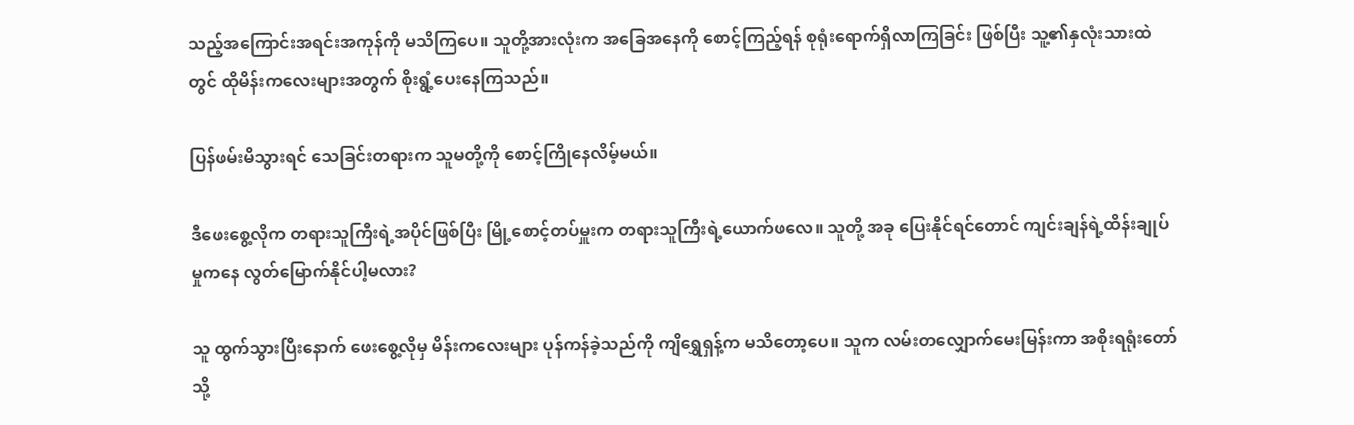သည့်အကြောင်းအရင်းအကုန်ကို မသိကြပေ။ သူတို့အားလုံးက အခြေအနေကို စောင့်ကြည့်ရန် စုရုံးရောက်ရှိလာကြခြင်း ဖြစ်ပြီး သူ့၏နှလုံးသားထဲတွင် ထိုမိန်းကလေးများအတွက် စိုးရွံ့ပေးနေကြသည်။

ပြန်ဖမ်းမိသွားရင် သေခြင်းတရားက သူမတို့ကို စောင့်ကြိုနေလိမ့်မယ်။

ဒီဖေးစွေ့လိုက တရားသူကြီးရဲ့အပိုင်ဖြစ်ပြီး မြို့စောင့်တပ်မှူးက တရားသူကြီးရဲ့ယောက်ဖလေ။ သူတို့ အခု ပြေးနိုင်ရင်တောင် ကျင်းချန်ရဲ့ထိန်းချုပ်မှုကနေ လွတ်မြောက်နိုင်ပါ့မလား?

သူ ထွက်သွားပြီးနောက် ဖေးစွေ့လိုမှ မိန်းကလေးများ ပုန်ကန်ခဲ့သည်ကို ကျိရွှေရှန့်က မသိတော့ပေ။ သူက လမ်းတလျှောက်မေးမြန်းကာ အစိုးရရုံးတော်သို့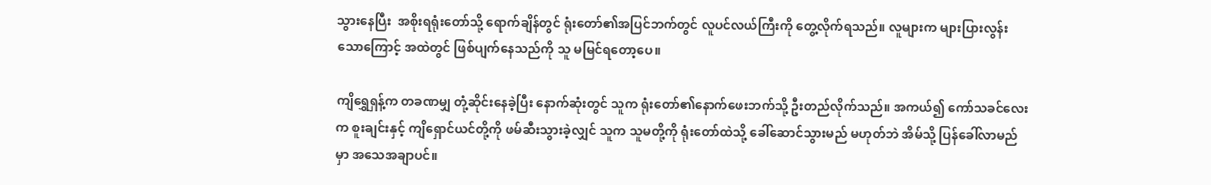သွားနေပြီး  အစိုးရရုံးတော်သို့ ရောက်ချိန်တွင် ရုံးတော်၏အပြင်ဘက်တွင် လူပင်လယ်ကြီးကို တွေ့လိုက်ရသည်။ လူများက များပြားလွန်းသောကြောင့် အထဲတွင် ဖြစ်ပျက်နေသည်ကို သူ မမြင်ရတော့ပေ။

ကျိရွှေရှန့်က တခဏမျှ တုံ့ဆိုင်းနေခဲ့ပြီး နောက်ဆုံးတွင် သူက ရုံးတော်၏နောက်ဖေးဘက်သို့ ဦးတည်လိုက်သည်။ အကယ်၍ ကော်သခင်လေးက စူးချင်းနှင့် ကျိရှောင်ယင်တို့ကို ဖမ်ဆီးသွားခဲ့လျှင် သူက သူမတို့ကို ရုံးတော်ထဲသို့ ခေါ်ဆောင်သွားမည် မဟုတ်ဘဲ အိမ်သို့ ပြန်ခေါ်လာမည်မှာ အသေအချာပင်။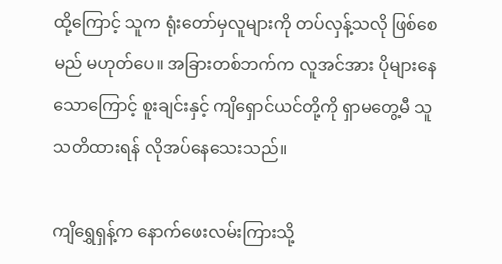ထို့ကြောင့် သူက ရုံးတော်မှလူများကို တပ်လှန့်သလို ဖြစ်စေမည် မဟုတ်ပေ။ အခြားတစ်ဘက်က လူအင်အား ပိုများနေသောကြောင့် စူးချင်းနှင့် ကျိရှောင်ယင်တို့ကို ရှာမတွေ့မီ သူ သတိထားရန် လိုအပ်နေသေးသည်။

ကျိရွှေရှန့်က နောက်ဖေးလမ်းကြားသို့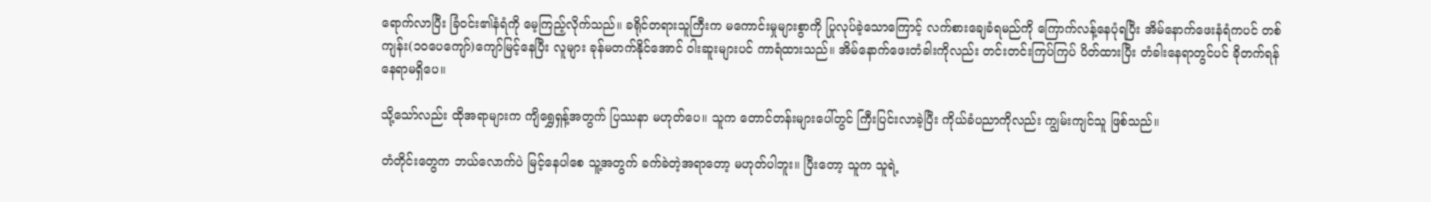ရောက်လာပြီး ခြံဝင်း၏နံရံကို မေ့ကြည့်လိုက်သည်။ ခရိုင်တရားသူကြီးက မကောင်းမှုများစွာကို ပြုလုပ်ခဲ့သောကြောင့် လက်စားချေခံရမည်ကို ကြောက်လန့်နေပုံရပြီး အိမ်နောက်ဖေးနံရံကပင် တစ်ကျန်း(၁၀ပေကျော်)ကျော်မြင့်နေပြီး လူများ ခုန်မတက်နိုင်အောင် ဝါးဆူးများပင် ကာရံထားသည်။ အိမ်နောက်ဖေးတံခါးကိုလည်း တင်းတင်းကြပ်ကြပ် ပိတ်ထားပြီး တံခါးနေရာတွင်ပင် ခိုတက်ရန် နေရာမရှိပေ။

သို့သော်လည်း ထိုအရာများက ကျိရွှေရှန့်အတွက် ပြဿနာ မဟုတ်ပေ။ သူက တောင်တန်းများပေါ်တွင် ကြီးပြင်းလာခဲ့ပြီး ကိုယ်ခံပညာကိုလည်း ကျွမ်းကျင်သူ ဖြစ်သည်။

တံတိုင်းတွေက ဘယ်လောက်ပဲ မြင့်နေပါစေ သူ့အတွက် ခက်ခဲတဲ့အရာတော့ မဟုတ်ပါဘူး။ ပြီးတော့ သူက သူရဲ့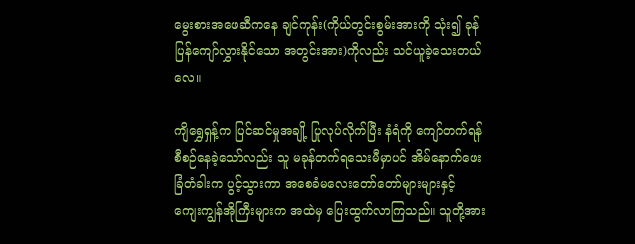မွေးစားအဖေဆီကနေ ချင်ကုန်း(ကိုယ်တွင်းစွမ်းအားကို သုံး၍ ခုန်ပြန်ကျော်လွှားနိုင်သော အတွင်းအား)ကိုလည်း သင်ယူခဲ့‌သေးတယ်လေ။

ကျိရွှေရှန့်က ပြင်ဆင်မှုအချို့ ပြုလုပ်လိုက်ပြီး နံရံကို ကျော်တက်ရန် စီစဉ်နေခဲ့သော်လည်း သူ မခုန်တက်ရသေးမီမှာပင် အိမ်နောက်ဖေးခြံတံခါးက ပွင့်သွားကာ အစေခံမလေးတော်တော်များများနှင့် ကျေးကျွန်အိုကြီးများက အထဲမှ ပြေးထွက်လာကြသည်။ သူတို့အား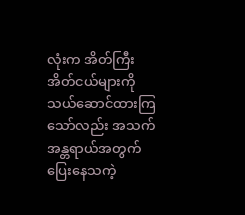လုံးက အိတ်ကြီး အိတ်ငယ်များကို သယ်ဆောင်ထားကြသော်လည်း အသက်အန္တရာယ်အတွက် ပြေးနေသကဲ့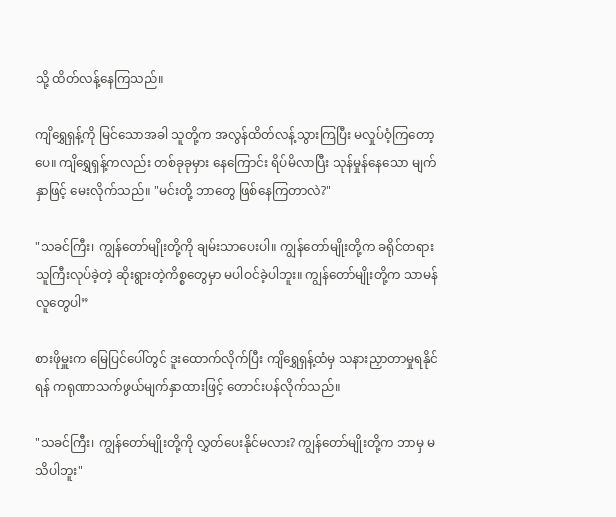သို့ ထိတ်လန့်နေကြသည်။

ကျိရွှေရှန့်ကို မြင်သောအခါ သူတို့က အလွန်ထိတ်လန့်သွားကြပြီး မလှုပ်ဝံ့ကြတော့ပေ။ ကျိရွှေရှန့်ကလည်း တစ်ခုခုမှား နေကြောင်း ရိပ်မိလာပြီး သုန်မှုန်နေသော မျက်နှာဖြင့် မေးလိုက်သည်။ "မင်းတို့ ဘာတွေ ဖြစ်နေကြတာလဲ?"

"သခင်ကြီး၊ ကျွန်တော်မျိုးတို့ကို ချမ်းသာပေးပါ။ ကျွန်တော်မျိုးတို့က ခရိုင်တရားသူကြီးလုပ်ခဲ့တဲ့ ဆိုးရွားတဲ့ကိစ္စတွေမှာ မပါဝင်ခဲ့ပါဘူး။ ကျွန်တော်မျိုးတို့က သာမန်လူတွေပါ”

စားဖိုမှူးက မြေပြင်ပေါ်တွင် ဒူးထောက်လိုက်ပြီး ကျိရွှေရှန့်ထံမှ သနားညှာတာမှုရနိုင်ရန် ကရုဏာသက်ဖွယ်မျက်နှာထားဖြင့် တောင်းပန်လိုက်သည်။

"သခင်ကြီး၊ ကျွန်တော်မျိုးတို့ကို လွှတ်ပေးနိုင်မလား? ကျွန်တော်မျိုးတို့က ဘာမှ မသိပါဘူး"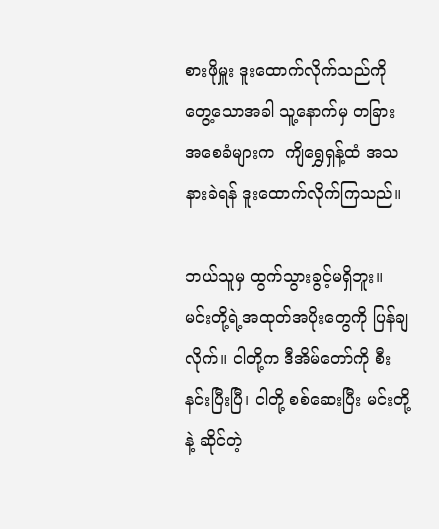စားဖိုမှူး ဒူးထောက်လိုက်သည်ကို တွေ့သောအခါ သူ့နောက်မှ တခြားအစေခံများက  ကျိရွှေရှန့်ထံ အသနားခဲရန် ဒူးထောက်လိုက်ကြသည်။

ဘယ်သူမှ ထွက်သွားခွင့်မရှိဘူး။ မင်းတို့ရဲ့အထုတ်အပိုးတွေကို ပြန်ချလိုက်။ ငါတို့က ဒီအိမ်တော်ကို စီးနင်းပြီးပြီ၊ ငါတို့ စစ်ဆေးပြီး မင်းတို့နဲ့ ဆိုင်တဲ့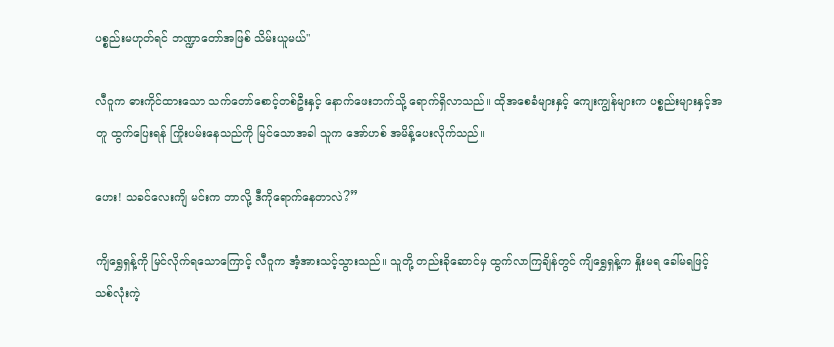ပစ္စည်းမဟုတ်ရင် ဘဏ္ဍာတော်အဖြစ် သိမ်းယူမယ်"

လီဝူက ဓားကိုင်ထားသော သက်တော်စောင့်တစ်ဦးနှင့် နောက်ဖေးဘက်သို့ ရောက်ရှိလာသည်။ ထိုအစေခံများနှင့် ကျေးကျွန်များက ပစ္စည်းများနှင့်အတူ ထွက်ပြေးရန် ကြိုးပမ်းနေသည်ကို မြင်သောအခါ သူက အော်ဟစ် အမိန့်ပေးလိုက်သည်။

ဟေး! သခင်လေးကျိ မင်းက ဘာလို့ ဒီကိုရောက်နေတာလဲ?”

ကျိရွှေရှန့်ကို မြင်လိုက်ရသောကြောင့် လီဝူက အံ့အားသင့်သွားသည်။ သူတို့ တည်းခိုဆောင်မှ ထွက်လာကြချိန်တွင် ကျိရွှေရှန့်က နှိုးမရ ခေါ်မရဖြင့် သစ်လုံးကဲ့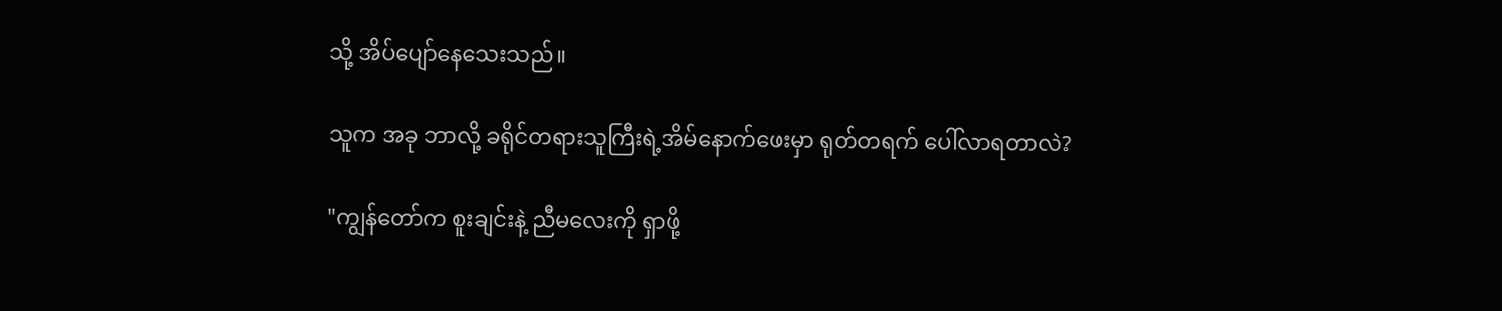သို့ အိပ်ပျော်နေသေးသည်။

သူက အခု ဘာလို့ ခရိုင်တရားသူကြီးရဲ့အိမ်နောက်ဖေးမှာ ရုတ်တရက် ပေါ်လာရတာလဲ?

"ကျွန်တော်က စူးချင်းနဲ့ ညီမလေးကို ရှာဖို့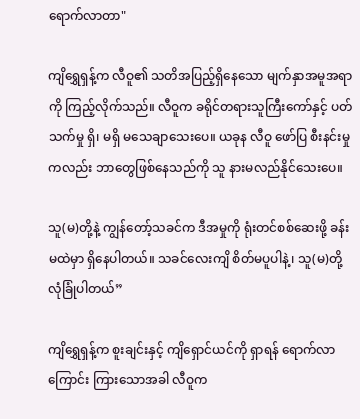ရောက်လာတာ"

ကျိရွှေရှန့်က လီဝူ၏ သတိအပြည့်ရှိနေသော မျက်နှာအမူအရာကို ကြည့်လိုက်သည်။ လီဝူက ခရိုင်တရားသူကြီးကော်နှင့် ပတ်သက်မှု ရှိ၊ မရှိ မသေချာသေးပေ။ ယခုန လီဝူ ဖော်ပြ စီးနင်းမှုကလည်း ဘာတွေဖြစ်နေသည်ကို သူ နားမလည်နိုင်သေးပေ။

သူ(မ)တို့နဲ့ ကျွန်တော့်သခင်က ဒီအမှုကို ရုံးတင်စစ်ဆေးဖို့ ခန်းမထဲမှာ ရှိနေပါတယ်။ သခင်လေးကျိ စိတ်မပူပါနဲ့၊ သူ(မ)တို့ လုံခြုံပါတယ်”

ကျိရွှေရှန့်က စူးချင်းနှင့် ကျိရှောင်ယင်ကို ရှာရန် ရောက်လာကြောင်း ကြားသောအခါ လီဝူက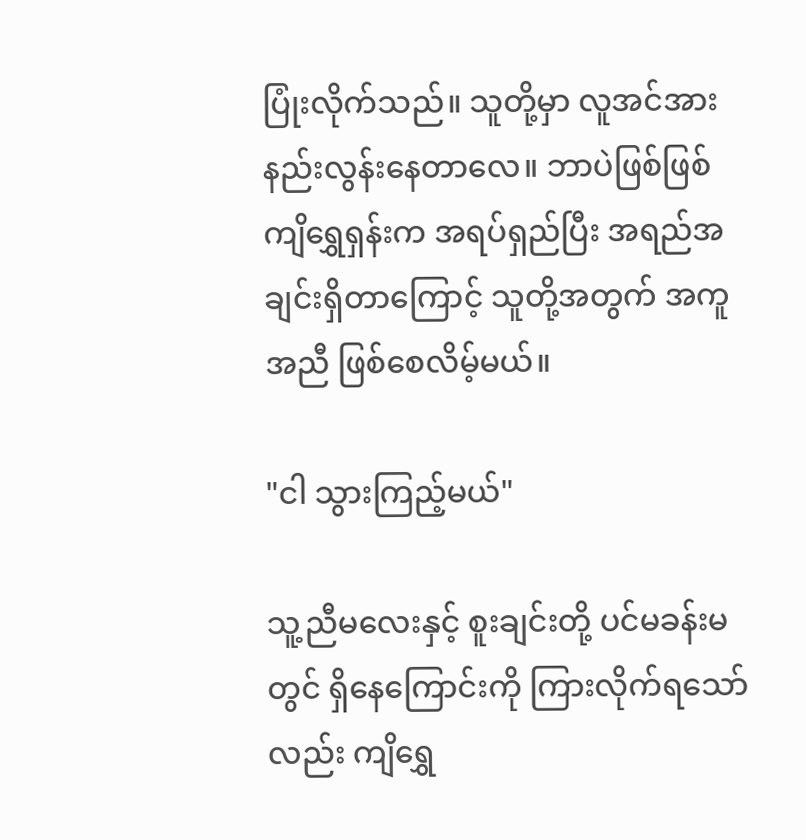ပြုံးလိုက်သည်။ သူတို့မှာ လူအင်အားနည်းလွန်းနေတာလေ။ ဘာပဲဖြစ်ဖြစ် ကျိရွှေရှန်းက အရပ်ရှည်ပြီး အရည်အချင်းရှိတာကြောင့် သူတို့အတွက် အကူအညီ ဖြစ်စေလိမ့်မယ်။

"ငါ သွားကြည့်မယ်"

သူ့ညီမလေးနှင့် စူးချင်းတို့ ပင်မခန်းမတွင် ရှိနေကြောင်းကို ကြားလိုက်ရသော်လည်း ကျိရွှေ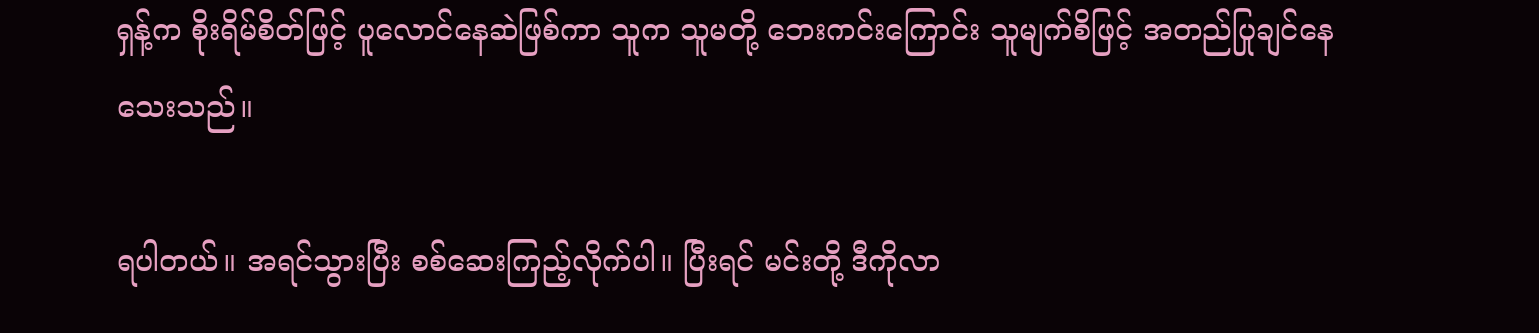ရှန့်က စိုးရိမ်စိတ်ဖြင့် ပူလောင်နေဆဲဖြစ်ကာ သူက သူမတို့ ဘေးကင်းကြောင်း သူမျက်စိဖြင့် အတည်ပြုချင်နေသေးသည်။

ရပါတယ်။ အရင်သွားပြီး စစ်ဆေးကြည့်လိုက်ပါ။ ပြီးရင် မင်းတို့ ဒီကိုလာ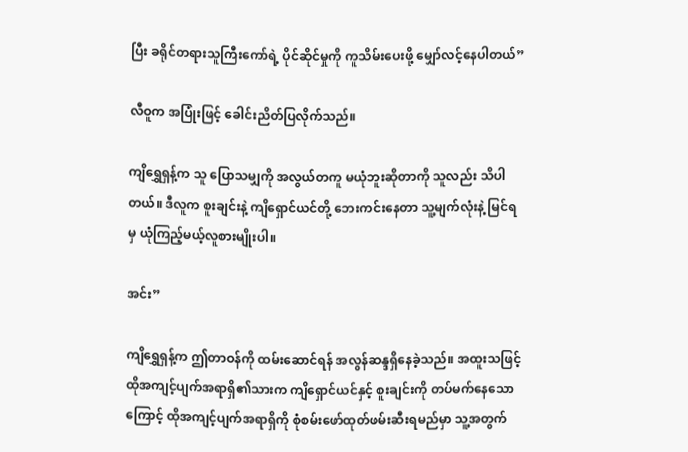ပြီး ခရိုင်တရားသူကြီးကော်ရဲ့ ပိုင်ဆိုင်မှုကို ကူသိမ်းပေးဖို့ မျှော်လင့်နေပါတယ်”

လီဝူက အပြုံးဖြင့် ခေါင်းညိတ်ပြလိုက်သည်။

ကျိရွှေရှန့်က သူ ပြောသမျှကို အလွယ်တကူ မယုံဘူးဆိုတာကို သူလည်း သိပါတယ်။ ဒီလူက စူးချင်းနဲ့ ကျိရှောင်ယင်တို့ ဘေးကင်းနေတာ သူ့မျက်လုံးနဲ့ မြင်ရမှ ယုံကြည့်မယ့်လူစားမျိုးပါ။

အင်း”

ကျိရွှေရှန့်က ဤတာဝန်ကို ထမ်းဆောင်ရန် အလွန်ဆန္ဒရှိနေခဲ့သည်။ အထူးသဖြင့် ထိုအကျင့်ပျက်အရာရှိ၏သားက ကျိရှောင်ယင်နှင့် စူးချင်းကို တပ်မက်နေသောကြောင့် ထိုအကျင့်ပျက်အရာရှိကို စုံစမ်းဖော်ထုတ်ဖမ်းဆီးရမည်မှာ သူ့အတွက်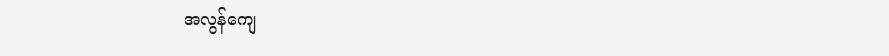အလွန်ကျေ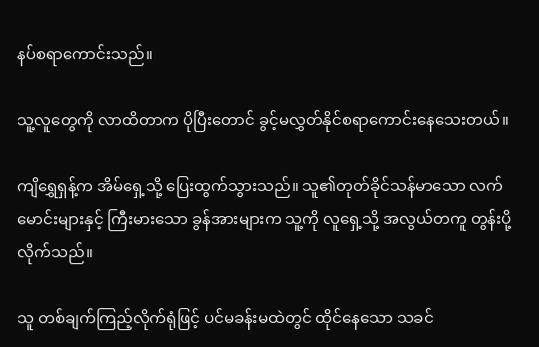နပ်စရာကောင်းသည်။

သူ့လူတွေကို လာထိတာက ပိုပြီးတောင် ခွင့်မလွှတ်နိုင်စရာကောင်းနေသေးတယ်။

ကျိရွှေရှန့်က အိမ်ရှေ့သို့ ပြေးထွက်သွားသည်။ သူ၏တုတ်ခိုင်သန်မာသော လက်မောင်းများနှင့် ကြီးမားသော ခွန်အားများက သူ့ကို လူရှေ့သို့ အလွယ်တကူ တွန်းပို့လိုက်သည်။

သူ တစ်ချက်ကြည့်လိုက်ရုံဖြင့် ပင်မခန်းမထဲတွင် ထိုင်နေသော သခင်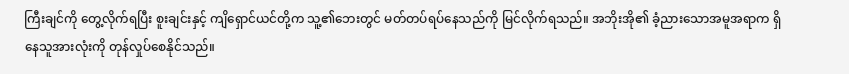ကြီးချင်ကို တွေ့လိုက်ရပြီး စူးချင်းနှင့် ကျိရှောင်ယင်တို့က သူ့၏ဘေးတွင် မတ်တပ်ရပ်နေသည်ကို မြင်လိုက်ရသည်။ အဘိုးအို၏ ခံ့ညားသောအမူအရာက ရှိနေသူအားလုံးကို တုန်လှုပ်စေနိုင်သည်။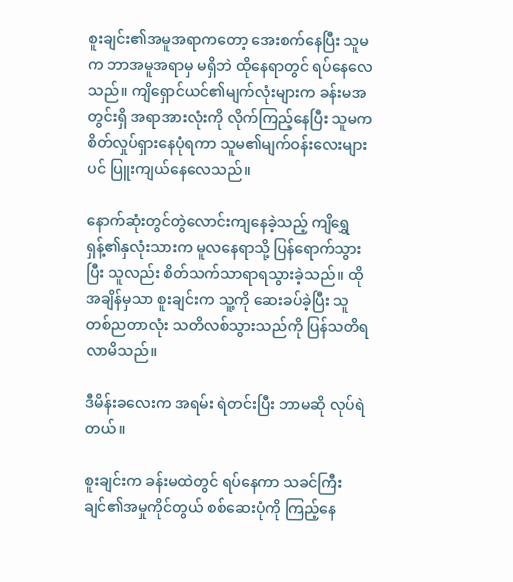စူးချင်း၏အမူအရာကတော့ အေးစက်နေပြီး သူမက ဘာအမူအရာမှ မရှိဘဲ ထိုနေရာတွင် ရပ်နေလေသည်။ ကျိရှောင်ယင်၏မျက်လုံးများက ခန်းမအတွင်းရှိ အရာအားလုံးကို လိုက်ကြည့်နေပြီး သူမက စိတ်လှုပ်ရှားနေပုံရကာ သူမ၏မျက်ဝန်းလေးများပင် ပြူးကျယ်နေလေသည်။

နောက်ဆုံးတွင်တွဲလောင်းကျနေခဲ့သည့် ကျိရွှေရှန့်၏နှလုံးသားက မူလနေရာသို့ ပြန်ရောက်သွားပြီး သူလည်း စိတ်သက်သာရာရသွားခဲ့သည်။ ထိုအချိန်မှသာ စူးချင်းက သူ့ကို ဆေးခပ်ခဲ့ပြီး သူ တစ်ညတာလုံး သတိလစ်သွားသည်ကို ပြန်သတိရလာမိသည်။

ဒီမိန်းခလေးက အရမ်း ရဲတင်းပြီး ဘာမဆို လုပ်ရဲတယ်။

စူးချင်းက ခန်းမထဲတွင် ရပ်နေကာ သခင်ကြီးချင်၏အမှုကိုင်တွယ် စစ်ဆေးပုံကို ကြည့်နေ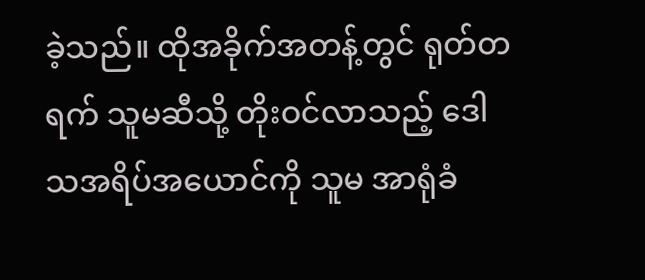ခဲ့သည်။ ထိုအခိုက်အတန့်တွင် ရုတ်တရက် သူမဆီသို့ တိုးဝင်လာသည့် ဒေါသအရိပ်အယောင်ကို သူမ အာရုံခံ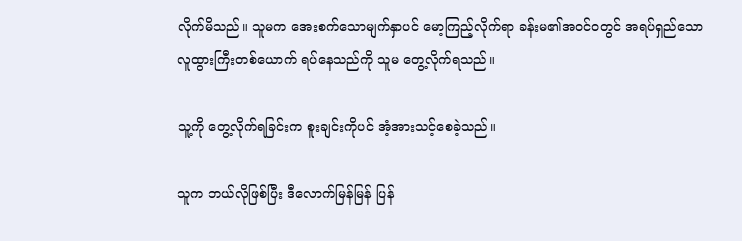လိုက်မိသည်။ သူမက အေးစက်သောမျက်နှာပင် မော့ကြည့်လိုက်ရာ ခန်းမ၏အဝင်ဝတွင် အရပ်ရှည်သော လူထွားကြီးတစ်ယောက် ရပ်နေသည်ကို သူမ တွေ့လိုက်ရသည်။

သူ့ကို တွေ့လိုက်ရခြင်းက စူးချင်းကိုပင် အံ့အားသင့်စေခဲ့သည်။

သူက ဘယ်လိုဖြစ်ပြီး ဒီလောက်မြန်မြန် ပြန်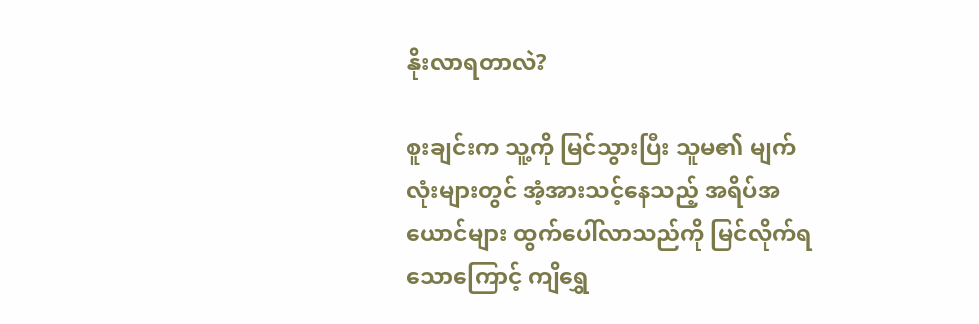နိုးလာရတာလဲ?

စူးချင်းက သူ့ကို မြင်သွားပြီး သူမ၏ မျက်လုံးများတွင် အံ့အားသင့်နေသည့် အရိပ်အယောင်များ ထွက်ပေါ်လာသည်ကို မြင်လိုက်ရသောကြောင့် ကျိရွှေ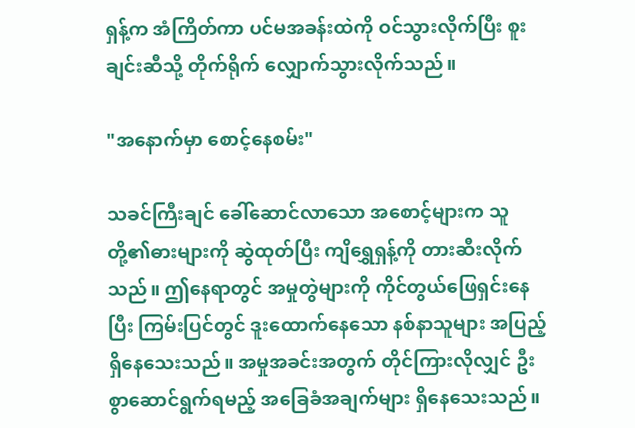ရှန့်က အံကြိတ်ကာ ပင်မအခန်းထဲကို ဝင်သွားလိုက်ပြီး စူးချင်းဆီသို့ တိုက်ရိုက် လျှောက်သွားလိုက်သည်။

"အနောက်မှာ စောင့်နေစမ်း"

သခင်ကြီးချင် ခေါ်ဆောင်လာသော အစောင့်များက သူတို့၏ဓားများကို ဆွဲထုတ်ပြီး ကျိရွှေရှန့်ကို တားဆီးလိုက်သည်။ ဤနေရာတွင် အမှုတွဲများကို ကိုင်တွယ်ဖြေရှင်းနေပြီး ကြမ်းပြင်တွင် ဒူးထောက်နေသော နစ်နာသူများ အပြည့်ရှိနေသေးသည်။ အမှုအခင်းအတွက် တိုင်ကြားလိုလျှင် ဦးစွာဆောင်ရွက်ရမည့် အခြေခံအချက်များ ရှိနေသေးသည်။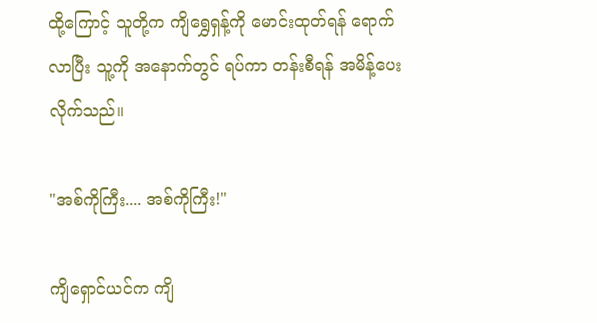ထို့ကြောင့် သူတို့က ကျိရွှေရှန့်ကို မောင်းထုတ်ရန် ရောက်လာပြီး သူ့ကို အနောက်တွင် ရပ်ကာ တန်းစီရန် အမိန့်ပေးလိုက်သည်။

"အစ်ကိုကြီး.... အစ်ကိုကြီး!"

ကျိရှောင်ယင်က ကျိ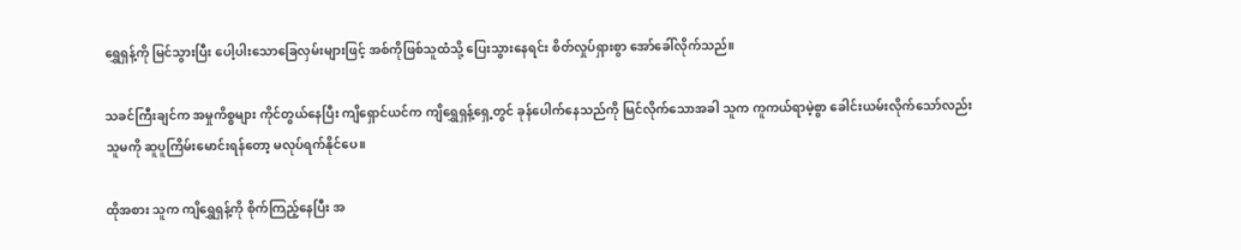ရွှေရှန့်ကို မြင်သွားပြီး ပေါ့ပါးသောခြေလှမ်းများဖြင့် အစ်ကိုဖြစ်သူထံသို့ ပြေးသွားနေရင်း စိတ်လှုပ်ရှားစွာ အော်ခေါ်လိုက်သည်။

သခင်ကြီးချင်က အမှုကိစ္စများ ကိုင်တွယ်နေပြီး ကျိရှောင်ယင်က ကျိရွှေရှန့်ရှေ့တွင် ခုန်ပေါက်နေသည်ကို မြင်လိုက်သောအခါ သူက ကူကယ်ရာမဲ့စွာ ခေါင်းယမ်းလိုက်သော်လည်း သူမကို ဆူပူကြိမ်းမောင်းရန်တော့ မလုပ်ရက်နိုင်ပေ။

ထိုအစား သူက ကျိရွှေရှန့်ကို စိုက်ကြည့်နေပြီး အ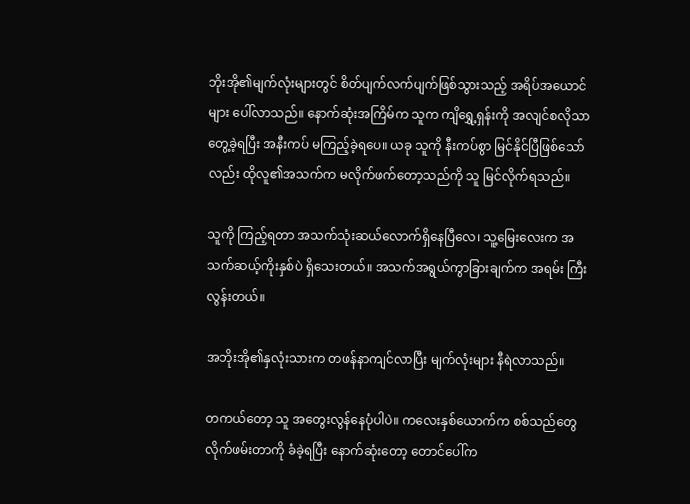ဘိုးအို၏မျက်လုံးများတွင် စိတ်ပျက်လက်ပျက်ဖြစ်သွားသည့် အရိပ်အယောင်များ ပေါ်လာသည်။ နောက်ဆုံးအကြိမ်က သူက ကျိရွှေ့ရှန်းကို အလျင်စလိုသာ တွေ့ခဲ့ရပြီး အနီးကပ် မကြည့်ခဲ့ရပေ။ ယခု သူကို နီးကပ်စွာ မြင်နိုင်ပြီဖြစ်သော်လည်း ထိုလူ၏အသက်က မလိုက်ဖက်တော့သည်ကို သူ မြင်လိုက်ရသည်။

သူကို ကြည့်ရတာ အသက်သုံးဆယ်လောက်ရှိနေပြီလေ၊ သူ့မြေးလေးက အသက်ဆယ့်ကိုးနှစ်ပဲ ရှိသေးတယ်။ အသက်အရွယ်ကွာခြားချက်က အရမ်း ကြီးလွန်းတယ်။

အဘိုးအို၏နှလုံးသားက တဖန်နာကျင်လာပြီး မျက်လုံးများ နီရဲလာသည်။

တကယ်တော့ သူ အတွေးလွန်နေပုံပါပဲ။ ကလေးနှစ်ယောက်က စစ်သည်တွေ လိုက်ဖမ်းတာကို ခံခဲ့ရပြီး နောက်ဆုံးတော့ တောင်ပေါ်က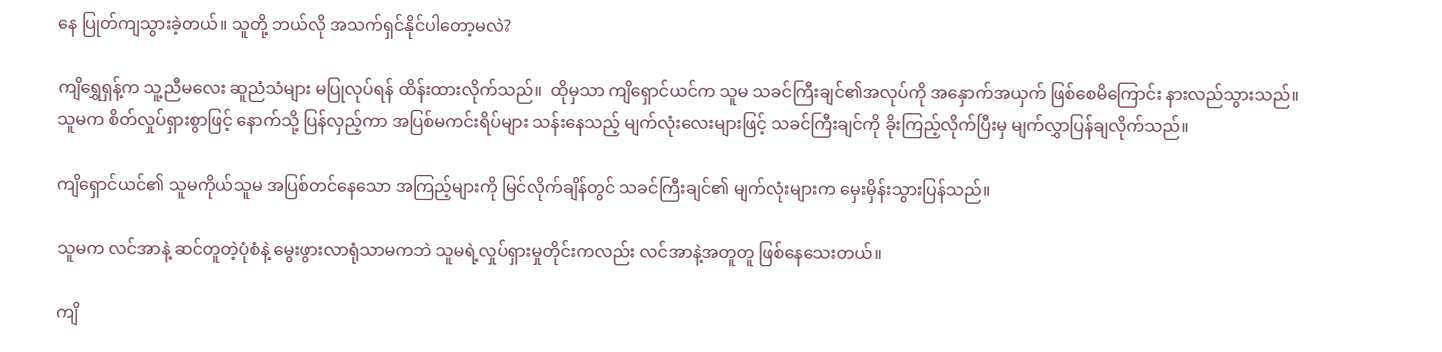နေ ပြုတ်ကျသွားခဲ့တယ်။ သူတို့ ဘယ်လို အသက်ရှင်နိုင်ပါတော့မလဲ?

ကျိရွှေရှန့်က သူ့ညီမလေး ဆူညံသံများ မပြုလုပ်ရန် ထိန်းထားလိုက်သည်။  ထိုမှသာ ကျိရှောင်ယင်က သူမ သခင်ကြီးချင်၏အလုပ်ကို အနှောက်အယှက် ဖြစ်စေမိကြောင်း နားလည်သွားသည်။ သူမက စိတ်လှုပ်ရှားစွာဖြင့် နောက်သို့ ပြန်လှည့်ကာ အပြစ်မကင်းရိပ်များ သန်းနေသည့် မျက်လုံးလေးများဖြင့် သခင်ကြီးချင်ကို ခိုးကြည့်လိုက်ပြီးမှ မျက်လွှာပြန်ချလိုက်သည်။

ကျိရှောင်ယင်၏ သူမကိုယ်သူမ အပြစ်တင်နေသော အကြည့်များကို မြင်လိုက်ချိန်တွင် သခင်ကြီးချင်၏ မျက်လုံးများက မှေးမှိန်းသွားပြန်သည်။

သူမက လင်အာနဲ့ ဆင်တူတဲ့ပုံစံနဲ့ မွေးဖွားလာရုံသာမကဘဲ သူမရဲ့လှုပ်ရှားမှုတိုင်းကလည်း လင်အာနဲ့အတူတူ ဖြစ်နေသေးတယ်။

ကျိ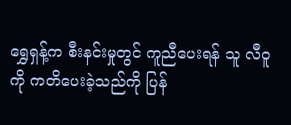ရွှေရှန့်က စီးနင်းမှုတွင် ကူညီပေးရန် သူ လီဝူကို ကတိပေးခဲ့သည်ကို ပြန်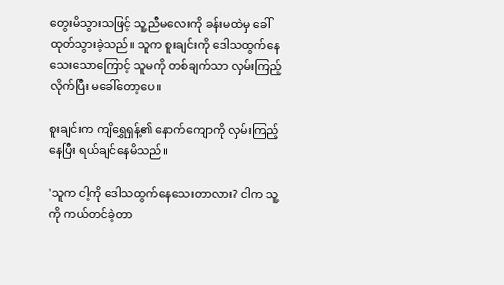တွေးမိသွားသဖြင့် သူ့ညီမလေးကို ခန်းမထဲမှ ခေါ်ထုတ်သွားခဲ့သည်။ သူက စူးချင်းကို ဒေါသထွက်နေသေးသောကြောင့် သူမကို တစ်ချက်သာ လှမ်းကြည့်လိုက်ပြီး မခေါ်တော့ပေ။

စူးချင်းက ကျိရွှေရှန့်၏ နောက်ကျောကို လှမ်းကြည့်နေပြီး ရယ်ချင်နေမိသည်။

'သူက ငါ့ကို ဒေါသထွက်နေသေးတာလား? ငါက သူ့ကို ကယ်တင်ခဲ့တာ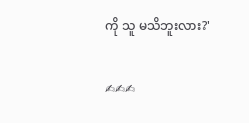ကို သူ မသိဘူးလား?'

✍✍✍